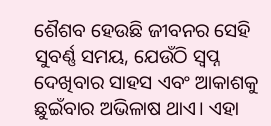ଶୈଶବ ହେଉଛି ଜୀବନର ସେହି ସୁବର୍ଣ୍ଣ ସମୟ, ଯେଉଁଠି ସ୍ୱପ୍ନ ଦେଖିବାର ସାହସ ଏବଂ ଆକାଶକୁ ଛୁଇଁବାର ଅଭିଳାଷ ଥାଏ। ଏହା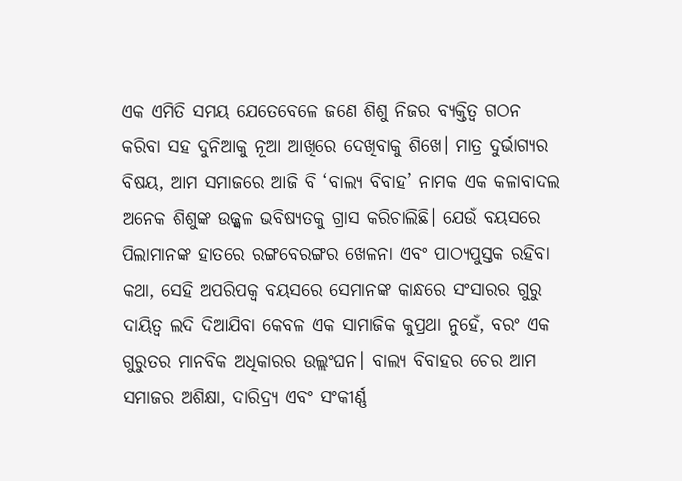ଏକ ଏମିତି ସମୟ ଯେତେବେଳେ ଜଣେ ଶିଶୁ ନିଜର ବ୍ୟକ୍ତିତ୍ୱ ଗଠନ କରିବା ସହ ଦୁନିଆକୁ ନୂଆ ଆଖିରେ ଦେଖିବାକୁ ଶିଖେ। ମାତ୍ର ଦୁର୍ଭାଗ୍ୟର ବିଷୟ, ଆମ ସମାଜରେ ଆଜି ବି ‘ବାଲ୍ୟ ବିବାହ’ ନାମକ ଏକ କଳାବାଦଲ ଅନେକ ଶିଶୁଙ୍କ ଉଜ୍ଜ୍ୱଳ ଭବିଷ୍ୟତକୁ ଗ୍ରାସ କରିଚାଲିଛି। ଯେଉଁ ବୟସରେ ପିଲାମାନଙ୍କ ହାତରେ ରଙ୍ଗବେରଙ୍ଗର ଖେଳନା ଏବଂ ପାଠ୍ୟପୁସ୍ତକ ରହିବା କଥା, ସେହି ଅପରିପକ୍ୱ ବୟସରେ ସେମାନଙ୍କ କାନ୍ଧରେ ସଂସାରର ଗୁରୁ ଦାୟିତ୍ୱ ଲଦି ଦିଆଯିବା କେବଳ ଏକ ସାମାଜିକ କୁପ୍ରଥା ନୁହେଁ, ବରଂ ଏକ ଗୁରୁତର ମାନବିକ ଅଧିକାରର ଉଲ୍ଲଂଘନ। ବାଲ୍ୟ ବିବାହର ଚେର ଆମ ସମାଜର ଅଶିକ୍ଷା, ଦାରିଦ୍ର୍ୟ ଏବଂ ସଂକୀର୍ଣ୍ଣ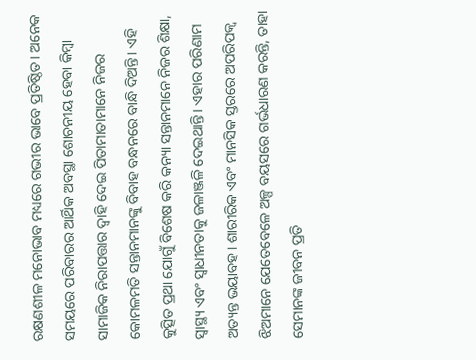ରକ୍ଷଣଶୀଳ ମନୋଭାବ ମଧ୍ୟରେ ଗଭୀର ଭାବେ ପ୍ରତିଷ୍ଠିତ। ଅନେକ ସମୟରେ ପରିବାରର ଆର୍ଥିକ ଅବସ୍ଥା ଶୋଚନୀୟ ହେବା କିମ୍ବା ସାମାଜିକ ନିରାପତ୍ତାର ଦ୍ୱାହି ଦେଇ ପିତାମାତାମାନେ ନିଜର କୋମଳମତି ସନ୍ତାନମାନଙ୍କୁ ବିବାହ ବନ୍ଧନରେ ବାନ୍ଧି ଦିଅନ୍ତି। ଏହି କୁତ୍ସିତ ପ୍ରଥା ଯୋଗୁଁ ବିଶେଷ କରି କନ୍ୟା ସନ୍ତାନମାନେ ନିଜର ଶିକ୍ଷା, ସ୍ୱାସ୍ଥ୍ୟ ଏବଂ ସ୍ୱାଧୀନତାକୁ ଜଳାଞ୍ଜଳି ଦେଇଥାନ୍ତି। ଏହାର ପରିଣାମ ଅତ୍ୟନ୍ତ ଭୟାବହ। ଶାରୀରିକ ଏବଂ ମାନସିକ ସ୍ତରରେ ଅପରିପକ୍ୱ ଝିଅମାନେ ଯେତେବେଳେ ଅଳ୍ପ ବୟସରେ ଗର୍ଭଧାରଣ କରନ୍ତି, ତାହା ସେମାନଙ୍କ ଜୀବନ ପ୍ରତି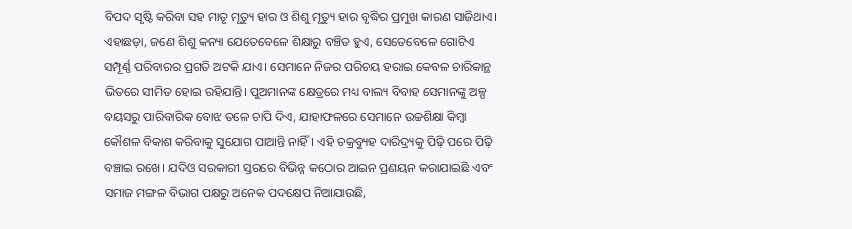ବିପଦ ସୃଷ୍ଟି କରିବା ସହ ମାତୃ ମୃତ୍ୟୁ ହାର ଓ ଶିଶୁ ମୃତ୍ୟୁ ହାର ବୃଦ୍ଧିର ପ୍ରମୁଖ କାରଣ ସାଜିଥାଏ। ଏହାଛଡ଼ା, ଜଣେ ଶିଶୁ କନ୍ୟା ଯେତେବେଳେ ଶିକ୍ଷାରୁ ବଞ୍ଚିତ ହୁଏ, ସେତେବେଳେ ଗୋଟିଏ ସମ୍ପୂର୍ଣ୍ଣ ପରିବାରର ପ୍ରଗତି ଅଟକି ଯାଏ। ସେମାନେ ନିଜର ପରିଚୟ ହରାଇ କେବଳ ଚାରିକାନ୍ଥ ଭିତରେ ସୀମିତ ହୋଇ ରହିଯାନ୍ତି। ପୁଅମାନଙ୍କ କ୍ଷେତ୍ରରେ ମଧ୍ୟ ବାଲ୍ୟ ବିବାହ ସେମାନଙ୍କୁ ଅଳ୍ପ ବୟସରୁ ପାରିବାରିକ ବୋଝ ତଳେ ଚାପି ଦିଏ, ଯାହାଫଳରେ ସେମାନେ ଉଚ୍ଚଶିକ୍ଷା କିମ୍ବା କୌଶଳ ବିକାଶ କରିବାକୁ ସୁଯୋଗ ପାଆନ୍ତି ନାହିଁ। ଏହି ଚକ୍ରବ୍ୟୁହ ଦାରିଦ୍ର୍ୟକୁ ପିଢ଼ି ପରେ ପିଢ଼ି ବଞ୍ଚାଇ ରଖେ। ଯଦିଓ ସରକାରୀ ସ୍ତରରେ ବିଭିନ୍ନ କଠୋର ଆଇନ ପ୍ରଣୟନ କରାଯାଇଛି ଏବଂ ସମାଜ ମଙ୍ଗଳ ବିଭାଗ ପକ୍ଷରୁ ଅନେକ ପଦକ୍ଷେପ ନିଆଯାଉଛି,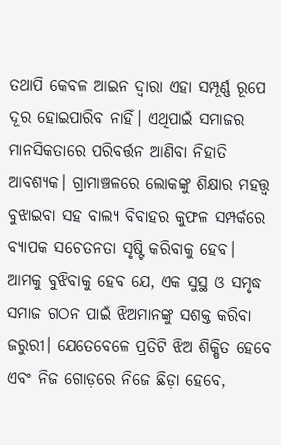ତଥାପି କେବଳ ଆଇନ ଦ୍ୱାରା ଏହା ସମ୍ପୂର୍ଣ୍ଣ ରୂପେ ଦୂର ହୋଇପାରିବ ନାହିଁ। ଏଥିପାଇଁ ସମାଜର ମାନସିକତାରେ ପରିବର୍ତ୍ତନ ଆଣିବା ନିହାତି ଆବଶ୍ୟକ। ଗ୍ରାମାଞ୍ଚଳରେ ଲୋକଙ୍କୁ ଶିକ୍ଷାର ମହତ୍ତ୍ୱ ବୁଝାଇବା ସହ ବାଲ୍ୟ ବିବାହର କୁଫଳ ସମ୍ପର୍କରେ ବ୍ୟାପକ ସଚେତନତା ସୃଷ୍ଟି କରିବାକୁ ହେବ। ଆମକୁ ବୁଝିବାକୁ ହେବ ଯେ, ଏକ ସୁସ୍ଥ ଓ ସମୃଦ୍ଧ ସମାଜ ଗଠନ ପାଇଁ ଝିଅମାନଙ୍କୁ ସଶକ୍ତ କରିବା ଜରୁରୀ। ଯେତେବେଳେ ପ୍ରତିଟି ଝିଅ ଶିକ୍ଷିତ ହେବେ ଏବଂ ନିଜ ଗୋଡ଼ରେ ନିଜେ ଛିଡ଼ା ହେବେ,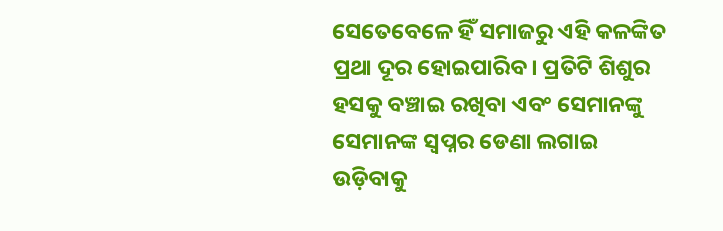ସେତେବେଳେ ହିଁ ସମାଜରୁ ଏହି କଳଙ୍କିତ ପ୍ରଥା ଦୂର ହୋଇପାରିବ। ପ୍ରତିଟି ଶିଶୁର ହସକୁ ବଞ୍ଚାଇ ରଖିବା ଏବଂ ସେମାନଙ୍କୁ ସେମାନଙ୍କ ସ୍ୱପ୍ନର ଡେଣା ଲଗାଇ ଉଡ଼ିବାକୁ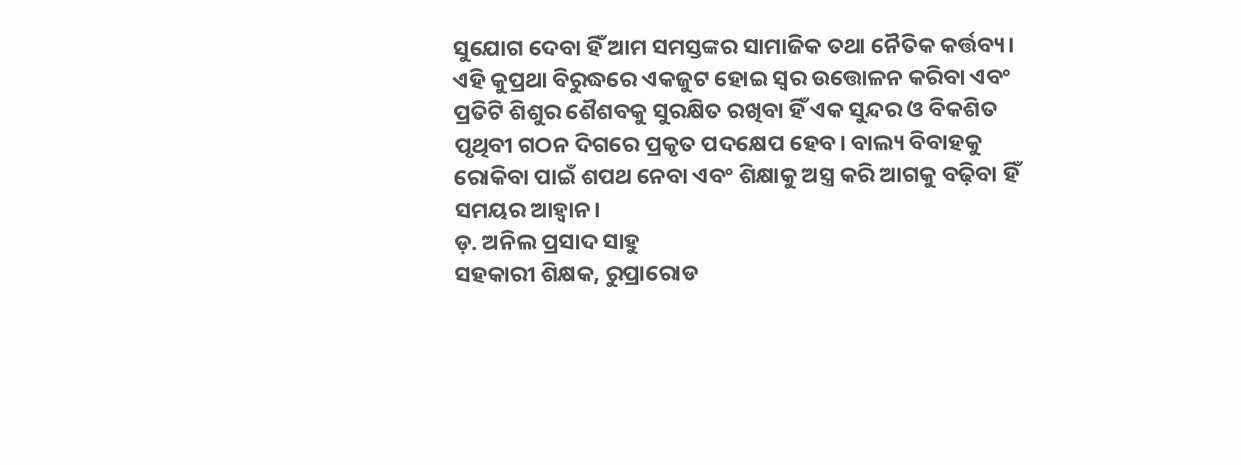ସୁଯୋଗ ଦେବା ହିଁ ଆମ ସମସ୍ତଙ୍କର ସାମାଜିକ ତଥା ନୈତିକ କର୍ତ୍ତବ୍ୟ। ଏହି କୁପ୍ରଥା ବିରୁଦ୍ଧରେ ଏକଜୁଟ ହୋଇ ସ୍ୱର ଉତ୍ତୋଳନ କରିବା ଏବଂ ପ୍ରତିଟି ଶିଶୁର ଶୈଶବକୁ ସୁରକ୍ଷିତ ରଖିବା ହିଁ ଏକ ସୁନ୍ଦର ଓ ବିକଶିତ ପୃଥିବୀ ଗଠନ ଦିଗରେ ପ୍ରକୃତ ପଦକ୍ଷେପ ହେବ। ବାଲ୍ୟ ବିବାହକୁ ରୋକିବା ପାଇଁ ଶପଥ ନେବା ଏବଂ ଶିକ୍ଷାକୁ ଅସ୍ତ୍ର କରି ଆଗକୁ ବଢ଼ିବା ହିଁ ସମୟର ଆହ୍ୱାନ।
ଡ଼. ଅନିଲ ପ୍ରସାଦ ସାହୁ
ସହକାରୀ ଶିକ୍ଷକ, ରୁପ୍ରାରୋଡ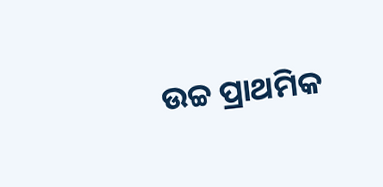ଉଚ୍ଚ ପ୍ରାଥମିକ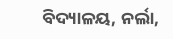ବିଦ୍ୟାଳୟ, ନର୍ଲା,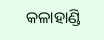କଳାହାଣ୍ଡି